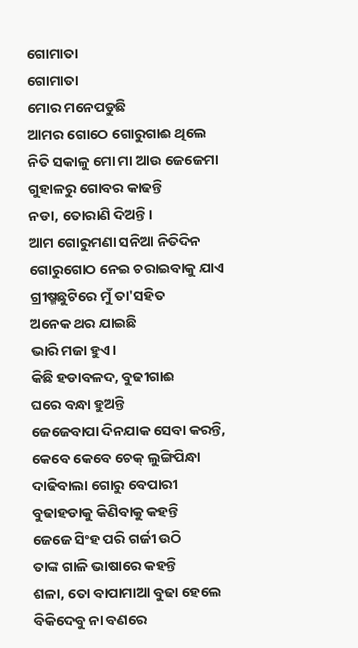ଗୋମାତା
ଗୋମାତା
ମୋର ମନେପଡୁଛି
ଆମର ଗୋଠେ ଗୋରୁଗାଈ ଥିଲେ
ନିତି ସକାଳୁ ମୋ ମା ଆଉ ଜେଜେମା
ଗୁହାଳରୁ ଗୋବର କାଢନ୍ତି
ନଡା, ତୋରାଣି ଦିଅନ୍ତି।
ଆମ ଗୋରୁମଣା ସନିଆ ନିତିଦିନ
ଗୋରୁଗୋଠ ନେଇ ଚରାଇବାକୁ ଯାଏ
ଗ୍ରୀଷ୍ମଛୁଟିରେ ମୁଁ ତା'ସହିତ
ଅନେକ ଥର ଯାଇଛି
ଭାରି ମଜା ହୁଏ।
କିଛି ହଡାବଳଦ, ବୁଢୀଗାଈ
ଘରେ ବନ୍ଧା ହୁଅନ୍ତି
ଜେଜେବାପା ଦିନଯାକ ସେବା କରନ୍ତି,
କେବେ କେବେ ଚେକ୍ ଲୁଙ୍ଗିପିନ୍ଧା
ଦାଢିବାଲା ଗୋରୁ ବେପାରୀ
ବୁଢାହଡାକୁ କିଣିବାକୁ କହନ୍ତି
ଜେଜେ ସିଂହ ପରି ଗର୍ଜୀ ଉଠି
ତାଙ୍କ ଗାଳି ଭାଷାରେ କହନ୍ତି
ଶଳା, ତୋ ବାପାମାଆ ବୁଢା ହେଲେ
ବିକିଦେବୁ ନା ବଣରେ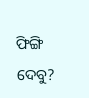ଫିଙ୍ଗି ଦେବୁ?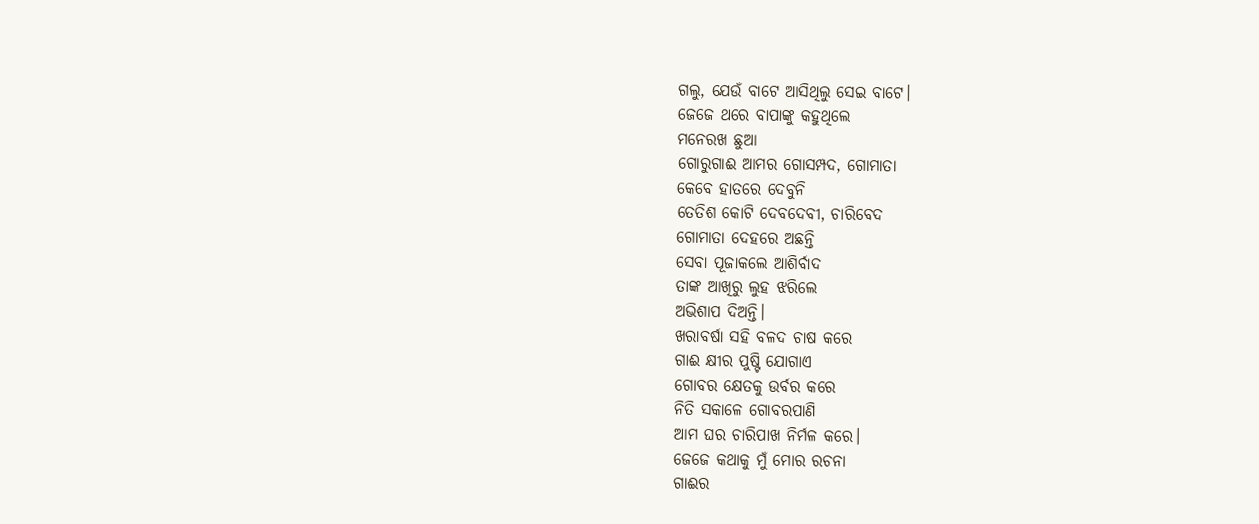ଗଲୁ, ଯେଉଁ ବାଟେ ଆସିଥିଲୁ ସେଇ ବାଟେ।
ଜେଜେ ଥରେ ବାପାଙ୍କୁ କହୁଥିଲେ
ମନେରଖ ଛୁଆ
ଗୋରୁଗାଈ ଆମର ଗୋସମ୍ପଦ, ଗୋମାତା
କେବେ ହାତରେ ଦେବୁନି
ତେତିଶ କୋଟି ଦେବଦେବୀ, ଚାରିବେଦ
ଗୋମାତା ଦେହରେ ଅଛନ୍ତି
ସେବା ପୂଜାକଲେ ଆଶିର୍ବାଦ
ତାଙ୍କ ଆଖିରୁ ଲୁହ ଝରିଲେ
ଅଭିଶାପ ଦିଅନ୍ତି।
ଖରାବର୍ଷା ସହି ବଳଦ ଚାଷ କରେ
ଗାଈ କ୍ଷୀର ପୁଷ୍ଟି ଯୋଗାଏ
ଗୋବର କ୍ଷେତକୁ ଉର୍ବର କରେ
ନିତି ସକାଳେ ଗୋବରପାଣି
ଆମ ଘର ଚାରିପାଖ ନିର୍ମଳ କରେ।
ଜେଜେ କଥାକୁ ମୁଁ ମୋର ରଚନା
ଗାଈର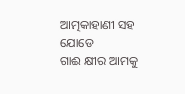ଆତ୍ମକାହାଣୀ ସହ ଯୋଡେ
ଗାଈ କ୍ଷୀର ଆମକୁ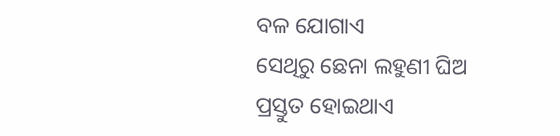ବଳ ଯୋଗାଏ
ସେଥିରୁ ଛେନା ଲହୁଣୀ ଘିଅ
ପ୍ରସ୍ତୁତ ହୋଇଥାଏ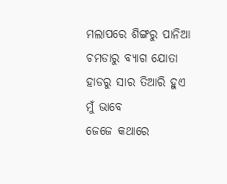ମଲାପରେ ଶିଙ୍ଗରୁ ପାନିଆ
ଚମଡାରୁ ବ୍ୟାଗ ଯୋତା
ହାଡରୁ ସାର ତିଆରି ହୁଏ
ମୁଁ ଭାବେ
ଜେଜେ କଥାରେ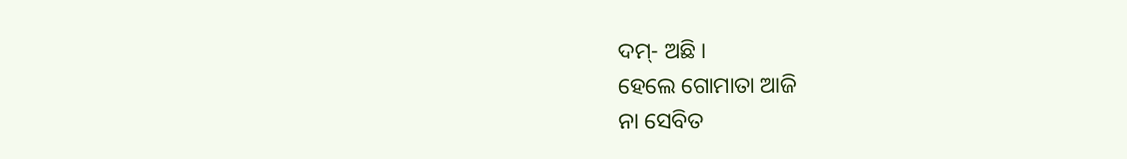ଦମ୍- ଅଛି ।
ହେଲେ ଗୋମାତା ଆଜି
ନା ସେବିତ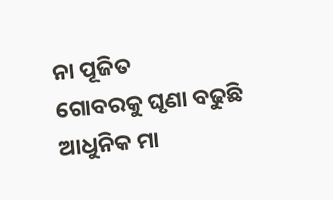ନା ପୂଜିତ
ଗୋବରକୁ ଘୃଣା ବଢୁଛି
ଆଧୁନିକ ମା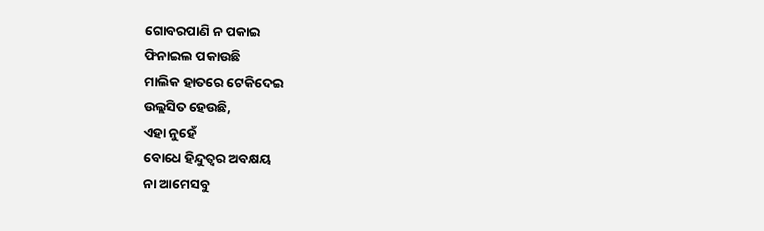ଗୋବରପାଣି ନ ପକାଇ
ଫିନାଇଲ ପକାଉଛି
ମାଲିକ ହାତରେ ଟେକିଦେଇ
ଉଲ୍ଲସିତ ହେଉଛି,
ଏହା ନୁହେଁ
ବୋଧେ ହିନ୍ଦୁତ୍ଵର ଅବକ୍ଷୟ
ନା ଆମେସବୁ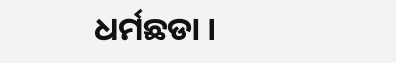ଧର୍ମଛଡା ।